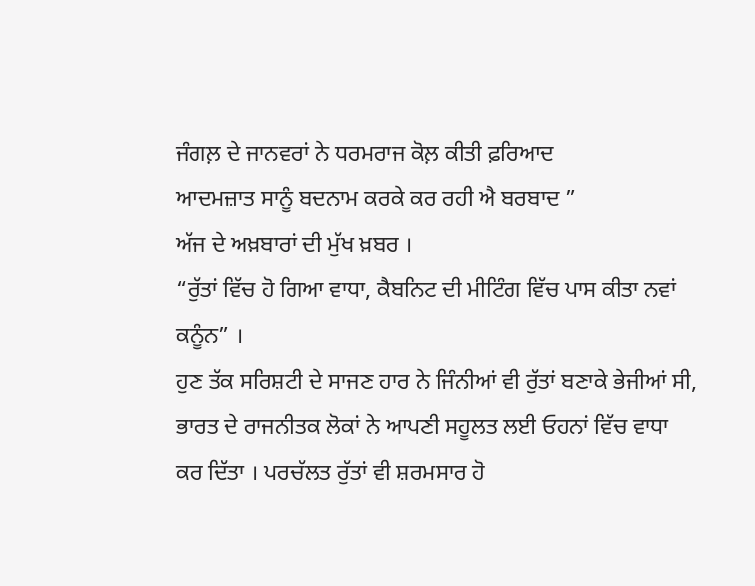ਜੰਗਲ਼ ਦੇ ਜਾਨਵਰਾਂ ਨੇ ਧਰਮਰਾਜ ਕੋਲ਼ ਕੀਤੀ ਫ਼ਰਿਆਦ
ਆਦਮਜ਼ਾਤ ਸਾਨੂੰ ਬਦਨਾਮ ਕਰਕੇ ਕਰ ਰਹੀ ਐ ਬਰਬਾਦ ”
ਅੱਜ ਦੇ ਅਖ਼ਬਾਰਾਂ ਦੀ ਮੁੱਖ ਖ਼ਬਰ ।
“ਰੁੱਤਾਂ ਵਿੱਚ ਹੋ ਗਿਆ ਵਾਧਾ, ਕੈਬਨਿਟ ਦੀ ਮੀਟਿੰਗ ਵਿੱਚ ਪਾਸ ਕੀਤਾ ਨਵਾਂ ਕਨੂੰਨ” ।
ਹੁਣ ਤੱਕ ਸਰਿਸ਼ਟੀ ਦੇ ਸਾਜਣ ਹਾਰ ਨੇ ਜਿੰਨੀਆਂ ਵੀ ਰੁੱਤਾਂ ਬਣਾਕੇ ਭੇਜੀਆਂ ਸੀ, ਭਾਰਤ ਦੇ ਰਾਜਨੀਤਕ ਲੋਕਾਂ ਨੇ ਆਪਣੀ ਸਹੂਲਤ ਲਈ ਓਹਨਾਂ ਵਿੱਚ ਵਾਧਾ ਕਰ ਦਿੱਤਾ । ਪਰਚੱਲਤ ਰੁੱਤਾਂ ਵੀ ਸ਼ਰਮਸਾਰ ਹੋ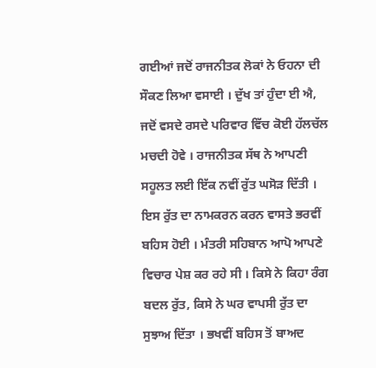ਗਈਆਂ ਜਦੋਂ ਰਾਜਨੀਤਕ ਲੋਕਾਂ ਨੇ ਓਹਨਾ ਦੀ ਸੌਕਣ ਲਿਆ ਵਸਾਈ । ਦੁੱਖ ਤਾਂ ਹੁੰਦਾ ਈ ਐ, ਜਦੋਂ ਵਸਦੇ ਰਸਦੇ ਪਰਿਵਾਰ ਵਿੱਚ ਕੋਈ ਹੱਲਚੱਲ ਮਚਦੀ ਹੋਵੇ । ਰਾਜਨੀਤਕ ਸੱਥ ਨੇ ਆਪਣੀ ਸਹੂਲਤ ਲਈ ਇੱਕ ਨਵੀਂ ਰੁੱਤ ਘਸੋੜ ਦਿੱਤੀ । ਇਸ ਰੁੱਤ ਦਾ ਨਾਮਕਰਨ ਕਰਨ ਵਾਸਤੇ ਭਰਵੀਂ ਬਹਿਸ ਹੋਈ । ਮੰਤਰੀ ਸਹਿਬਾਨ ਆਪੋ ਆਪਣੇ ਵਿਚਾਰ ਪੇਸ਼ ਕਰ ਰਹੇ ਸੀ । ਕਿਸੇ ਨੇ ਕਿਹਾ ਰੰਗ ਬਦਲ ਰੁੱਤ, ਕਿਸੇ ਨੇ ਘਰ ਵਾਪਸੀ ਰੁੱਤ ਦਾ ਸੁਝਾਅ ਦਿੱਤਾ । ਭਖਵੀਂ ਬਹਿਸ ਤੋਂ ਬਾਅਦ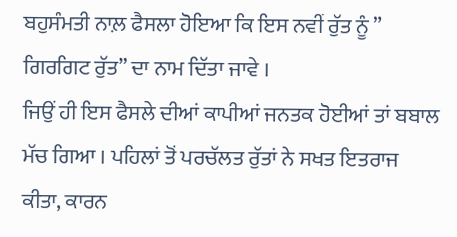ਬਹੁਸੰਮਤੀ ਨਾਲ਼ ਫੈਸਲਾ ਹੋਇਆ ਕਿ ਇਸ ਨਵੀਂ ਰੁੱਤ ਨੂੰ ” ਗਿਰਗਿਟ ਰੁੱਤ” ਦਾ ਨਾਮ ਦਿੱਤਾ ਜਾਵੇ ।
ਜਿਉਂ ਹੀ ਇਸ ਫੈਸਲੇ ਦੀਆਂ ਕਾਪੀਆਂ ਜਨਤਕ ਹੋਈਆਂ ਤਾਂ ਬਬਾਲ ਮੱਚ ਗਿਆ । ਪਹਿਲਾਂ ਤੋਂ ਪਰਚੱਲਤ ਰੁੱਤਾਂ ਨੇ ਸਖਤ ਇਤਰਾਜ ਕੀਤਾ, ਕਾਰਨ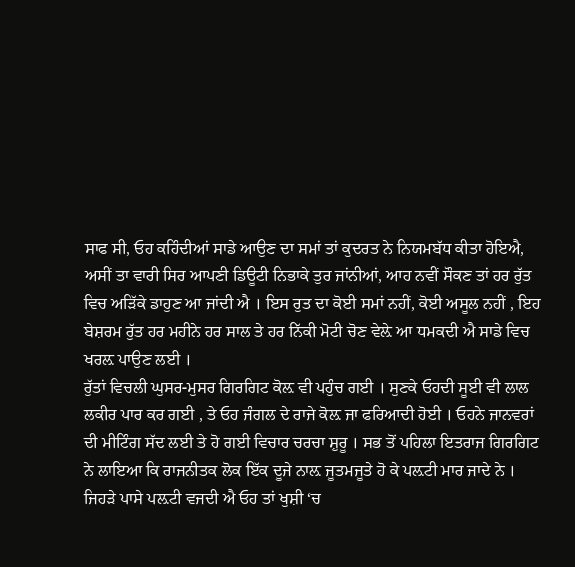ਸਾਫ ਸੀ, ਓਹ ਕਹਿੰਦੀਆਂ ਸਾਡੇ ਆਉਣ ਦਾ ਸਮਾਂ ਤਾਂ ਕੁਦਰਤ ਨੇ ਨਿਯਮਬੱਧ ਕੀਤਾ ਹੋਇਐ, ਅਸੀਂ ਤਾ ਵਾਰੀ ਸਿਰ ਆਪਣੀ ਡਿਊਟੀ ਨਿਭਾਕੇ ਤੁਰ ਜਾਂਨੀਆਂ, ਆਹ ਨਵੀਂ ਸੌਕਣ ਤਾਂ ਹਰ ਰੁੱਤ ਵਿਚ ਅੜਿੱਕੇ ਡਾਹੁਣ ਆ ਜਾਂਦੀ ਐ । ਇਸ ਰੁਤ ਦਾ ਕੋਈ ਸਮਾਂ ਨਹੀਂ, ਕੋਈ ਅਸੂਲ ਨਹੀਂ , ਇਹ ਬੇਸ਼ਰਮ ਰੁੱਤ ਹਰ ਮਹੀਨੇ ਹਰ ਸਾਲ ਤੇ ਹਰ ਨਿੱਕੀ ਮੋਟੀ ਚੋਣ ਵੇਲ਼ੇ ਆ ਧਮਕਦੀ ਐ ਸਾਡੇ ਵਿਚ ਖਰਲ਼ ਪਾਉਣ ਲਈ ।
ਰੁੱਤਾਂ ਵਿਚਲੀ ਘੁਸਰ-ਮੁਸਰ ਗਿਰਗਿਟ ਕੋਲ਼ ਵੀ ਪਹੁੰਚ ਗਈ । ਸੁਣਕੇ ਓਹਦੀ ਸੂਈ ਵੀ ਲਾਲ ਲਕੀਰ ਪਾਰ ਕਰ ਗਈ , ਤੇ ਓਹ ਜੰਗਲ ਦੇ ਰਾਜੇ ਕੋਲ਼ ਜਾ ਫਰਿਆਦੀ ਹੋਈ । ਓਹਨੇ ਜਾਨਵਰਾਂ ਦੀ ਮੀਟਿੰਗ ਸੱਦ ਲਈ ਤੇ ਹੋ ਗਈ ਵਿਚਾਰ ਚਰਚਾ ਸ਼ੁਰੂ । ਸਭ ਤੋਂ ਪਹਿਲਾ ਇਤਰਾਜ ਗਿਰਗਿਟ ਨੇ ਲਾਇਆ ਕਿ ਰਾਜਨੀਤਕ ਲੋਕ ਇੱਕ ਦੂਜੇ ਨਾਲ਼ ਜੂਤਮਜੂਤੇ ਹੋ ਕੇ ਪਲ਼ਟੀ ਮਾਰ ਜਾਦੇ ਨੇ । ਜਿਹੜੇ ਪਾਸੇ ਪਲ਼ਟੀ ਵਜਦੀ ਐ ਓਹ ਤਾਂ ਖੁਸ਼ੀ ‘ਚ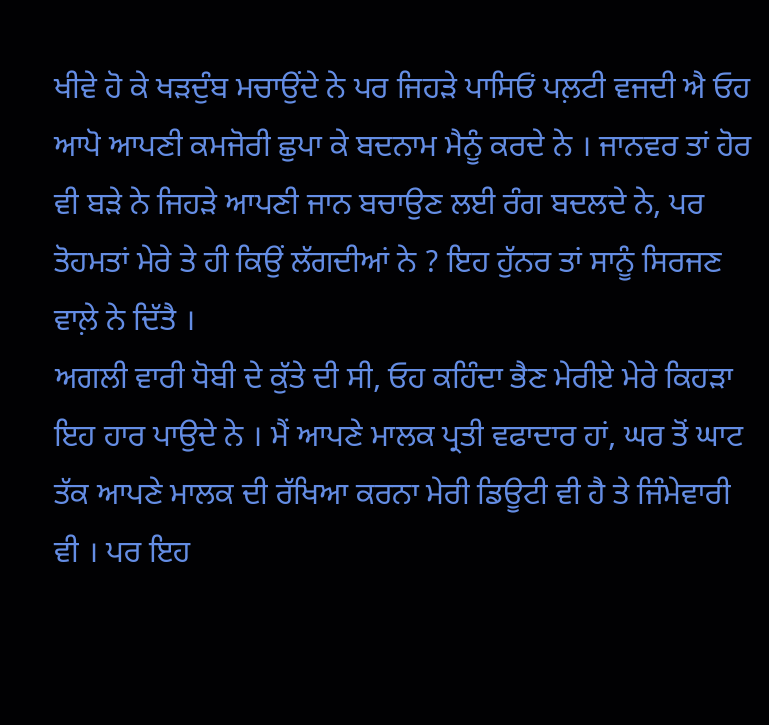ਖੀਵੇ ਹੋ ਕੇ ਖੜਦੁੰਬ ਮਚਾਉਂਦੇ ਨੇ ਪਰ ਜਿਹੜੇ ਪਾਸਿਓਂ ਪਲ਼ਟੀ ਵਜਦੀ ਐ ਓਹ ਆਪੋ ਆਪਣੀ ਕਮਜੋਰੀ ਛੁਪਾ ਕੇ ਬਦਨਾਮ ਮੈਨੂੰ ਕਰਦੇ ਨੇ । ਜਾਨਵਰ ਤਾਂ ਹੋਰ ਵੀ ਬੜੇ ਨੇ ਜਿਹੜੇ ਆਪਣੀ ਜਾਨ ਬਚਾਉਣ ਲਈ ਰੰਗ ਬਦਲਦੇ ਨੇ, ਪਰ ਤੋਹਮਤਾਂ ਮੇਰੇ ਤੇ ਹੀ ਕਿਉਂ ਲੱਗਦੀਆਂ ਨੇ ? ਇਹ ਹੁੱਨਰ ਤਾਂ ਸਾਨੂੰ ਸਿਰਜਣ ਵਾਲ਼ੇ ਨੇ ਦਿੱਤੈ ।
ਅਗਲੀ ਵਾਰੀ ਧੋਬੀ ਦੇ ਕੁੱਤੇ ਦੀ ਸੀ, ਓਹ ਕਹਿੰਦਾ ਭੈਣ ਮੇਰੀਏ ਮੇਰੇ ਕਿਹੜਾ ਇਹ ਹਾਰ ਪਾਉਦੇ ਨੇ । ਮੈਂ ਆਪਣੇ ਮਾਲਕ ਪ੍ਰਤੀ ਵਫਾਦਾਰ ਹਾਂ, ਘਰ ਤੋਂ ਘਾਟ ਤੱਕ ਆਪਣੇ ਮਾਲਕ ਦੀ ਰੱਖਿਆ ਕਰਨਾ ਮੇਰੀ ਡਿਊਟੀ ਵੀ ਹੈ ਤੇ ਜਿੰਮੇਵਾਰੀ ਵੀ । ਪਰ ਇਹ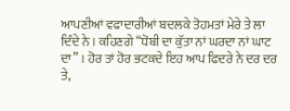ਆਪਣੀਆਂ ਵਫਾਦਾਰੀਆਂ ਬਦਲਕੇ ਤੋਹਮਤਾਂ ਮੇਰੇ ਤੇ ਲਾ ਦਿੰਦੇ ਨੇ । ਕਹਿਣਗੇ “ਧੋਬੀ ਦਾ ਕੁੱਤਾ ਨਾਂ ਘਰਦਾ ਨਾਂ ਘਾਟ ਦਾ” । ਹੋਰ ਤਾਂ ਹੋਰ ਭਟਕਦੇ ਇਹ ਆਪ ਫਿਦਰੇ ਨੇ ਦਰ ਦਰ ਤੇ,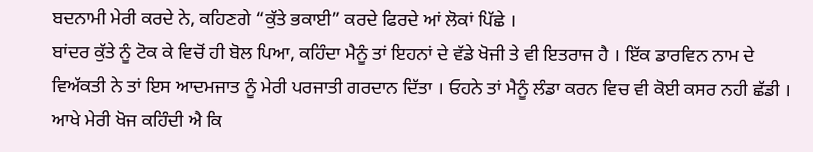ਬਦਨਾਮੀ ਮੇਰੀ ਕਰਦੇ ਨੇ, ਕਹਿਣਗੇ “ਕੁੱਤੇ ਭਕਾਈ” ਕਰਦੇ ਫਿਰਦੇ ਆਂ ਲੋਕਾਂ ਪਿੱਛੇ ।
ਬਾਂਦਰ ਕੁੱਤੇ ਨੂੰ ਟੋਕ ਕੇ ਵਿਚੋਂ ਹੀ ਬੋਲ ਪਿਆ, ਕਹਿੰਦਾ ਮੈਨੂੰ ਤਾਂ ਇਹਨਾਂ ਦੇ ਵੱਡੇ ਖੋਜੀ ਤੇ ਵੀ ਇਤਰਾਜ ਹੈ । ਇੱਕ ਡਾਰਵਿਨ ਨਾਮ ਦੇ ਵਿਅੱਕਤੀ ਨੇ ਤਾਂ ਇਸ ਆਦਮਜਾਤ ਨੂੰ ਮੇਰੀ ਪਰਜਾਤੀ ਗਰਦਾਨ ਦਿੱਤਾ । ਓਹਨੇ ਤਾਂ ਮੈਨੂੰ ਲੰਡਾ ਕਰਨ ਵਿਚ ਵੀ ਕੋਈ ਕਸਰ ਨਹੀ ਛੱਡੀ । ਆਖੇ ਮੇਰੀ ਖੋਜ ਕਹਿੰਦੀ ਐ ਕਿ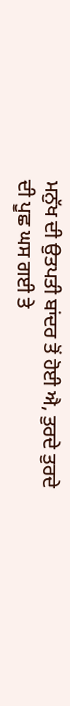ਮਨੁੱਖ ਦੀ ਉਤਪਤੀ ਬਾਂਦਰ ਤੋਂ ਹੋਈ ਐ, ਤੁਰਦੇ ਤੁਰਦੇ ਦੀ ਪੂਛ ਘਸ ਗਈ ਤੇ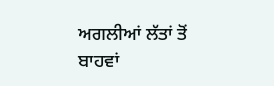ਅਗਲੀਆਂ ਲੱਤਾਂ ਤੋਂ ਬਾਹਵਾਂ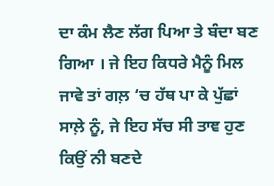ਦਾ ਕੰਮ ਲੈਣ ਲੱਗ ਪਿਆ ਤੇ ਬੰਦਾ ਬਣ ਗਿਆ । ਜੇ ਇਹ ਕਿਧਰੇ ਮੈਨੂੰ ਮਿਲ ਜਾਵੇ ਤਾਂ ਗਲ਼ ‘ਚ ਹੱਥ ਪਾ ਕੇ ਪੁੱਛਾਂ ਸਾਲ਼ੇ ਨੂੰ, ਜੇ ਇਹ ਸੱਚ ਸੀ ਤਾਞ ਹੁਣ ਕਿਉਂ ਨੀ ਬਣਦੇ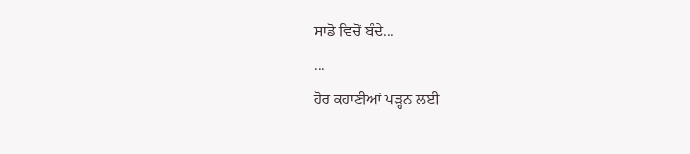ਸਾਡੋ ਵਿਚੋਂ ਬੰਦੇ...
...
ਹੋਰ ਕਹਾਣੀਆਂ ਪੜ੍ਹਨ ਲਈ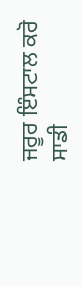ਜਰੂਰ ਇੰਸਟਾਲ ਕਰੋ ਸਾਡੀ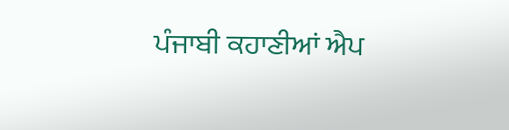ਪੰਜਾਬੀ ਕਹਾਣੀਆਂ ਐਪ